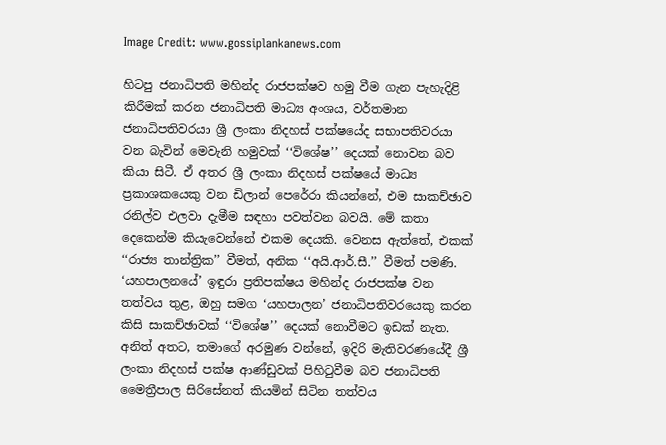Image Credit: www.gossiplankanews.com

හිටපු ජනාධිපති මහින්ද රාජපක්ෂව හමු වීම ගැන පැහැදිළි කිරීමක් කරන ජනාධිපති මාධ්‍ය අංශය, වර්තමාන ජනාධිපතිවරයා ශ්‍රී ලංකා නිදහස් පක්ෂයේද සභාපතිවරයා වන බැවින් මෙවැනි හමුවක් ‘‘විශේෂ’’ දෙයක් නොවන බව කියා සිටී. ඒ අතර ශ්‍රී ලංකා නිදහස් පක්ෂයේ මාධ්‍ය ප්‍රකාශකයෙකු වන ඩිලාන් පෙරේරා කියන්නේ, එම සාකච්ඡාව රනිල්ව එලවා දැමීම සඳහා පවත්වන බවයි. මේ කතා දෙකෙන්ම කියැවෙන්නේ එකම දෙයකි. වෙනස ඇත්තේ, එකක් ‘‘රාජ්‍ය තාන්ත්‍රික’’ වීමත්, අනික ‘‘අයි.ආර්.සී.’’ වීමත් පමණි. ‘යහපාලනයේ’ ඉඳුරා ප්‍රතිපක්ෂය මහින්ද රාජපක්ෂ වන තත්වය තුළ, ඔහු සමග ‘යහපාලන’ ජනාධිපතිවරයෙකු කරන කිසි සාකච්ඡාවක් ‘‘විශේෂ’’ දෙයක් නොවීමට ඉඩක් නැත. අනිත් අතට, තමාගේ අරමුණ වන්නේ, ඉදිරි මැතිවරණයේදී ශ්‍රී ලංකා නිදහස් පක්ෂ ආණ්ඩුවක් පිහිටුවීම බව ජනාධිපති මෛත්‍රීපාල සිරිසේනත් කියමින් සිටින තත්වය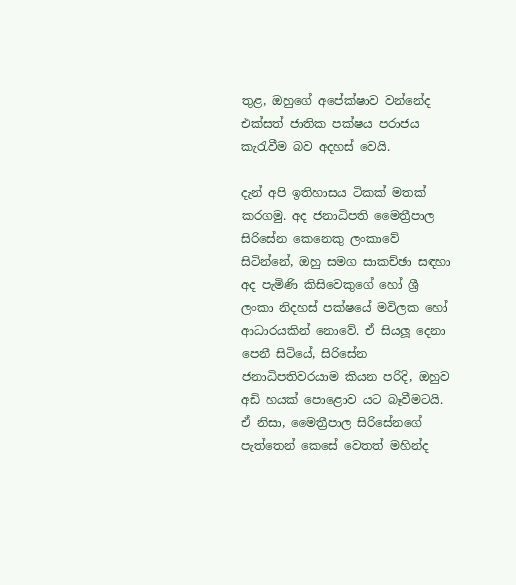තුළ, ඔහුගේ අපේක්ෂාව වන්නේද එක්සත් ජාතික පක්ෂය පරාජය කැරැවීම බව අදහස් වෙයි.

දැන් අපි ඉතිහාසය ටිකක් මතක් කරගමු. අද ජනාධිපති මෛත්‍රීපාල සිරිසේන කෙනෙකු ලංකාවේ සිටින්නේ, ඔහු සමග සාකච්ඡා සඳහා අද පැමිණි කිසිවෙකුගේ හෝ ශ්‍රී ලංකා නිදහස් පක්ෂයේ මවිලක හෝ ආධාරයකින් නොවේ. ඒ සියලූ දෙනා පෙනී සිටියේ, සිරිසේන ජනාධිපතිවරයාම කියන පරිදි, ඔහුව අඩි හයක් පොළොව යට බෑවීමටයි. ඒ නිසා, මෛත්‍රීපාල සිරිසේනගේ පැත්තෙන් කෙසේ වෙතත් මහින්ද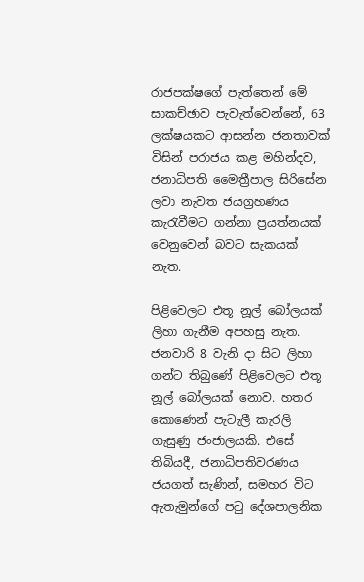රාජපක්ෂගේ පැත්තෙන් මේ සාකච්ඡාව පැවැත්වෙන්නේ, 63 ලක්ෂයකට ආසන්න ජනතාවක් විසින් පරාජය කළ මහින්දව, ජනාධිපති මෛත්‍රීපාල සිරිසේන ලවා නැවත ජයග්‍රහණය කැරැවීමට ගන්නා ප්‍රයත්නයක් වෙනුවෙන් බවට සැකයක් නැත.

පිළිවෙලට එතූ නූල් බෝලයක් ලිහා ගැනීම අපහසු නැත. ජනවාරි 8 වැනි දා සිට ලිහා ගන්ට තිබුණේ පිළිවෙලට එතූ නූල් බෝලයක් නොව. හතර කොණෙන් පැටැලී කැරලි ගැසුණු ජංජාලයකි. එසේ තිබියදී, ජනාධිපතිවරණය ජයගත් සැණින්, සමහර විට ඇතැමුන්ගේ පටු දේශපාලනික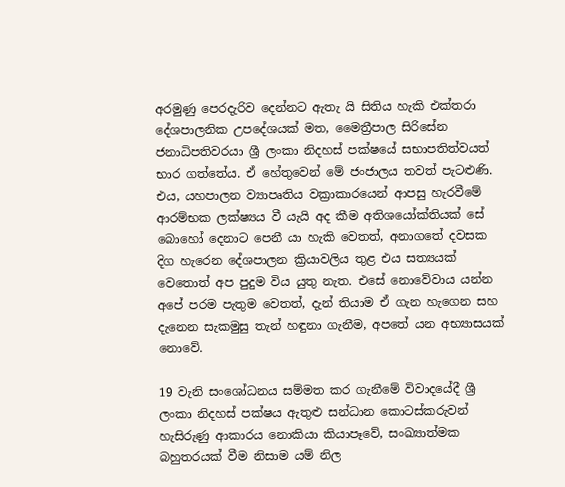අරමුණු පෙරදැරිව දෙන්නට ඇතැ යි සිතිය හැකි එක්තරා දේශපාලනික උපදේශයක් මත, මෛත්‍රීපාල සිරිසේන ජනාධිපතිවරයා ශ්‍රී ලංකා නිදහස් පක්ෂයේ සභාපතිත්වයත් භාර ගත්තේය. ඒ හේතුවෙන් මේ ජංජාලය තවත් පැටළුණි. එය, යහපාලන ව්‍යාපෘතිය වක්‍රාකාරයෙන් ආපසු හැරවීමේ ආරම්භක ලක්ෂ්‍යය වී යැයි අද කීම අතිශයෝක්තියක් සේ බොහෝ දෙනාට පෙනී යා හැකි වෙතත්, අනාගතේ දවසක දිග හැරෙන දේශපාලන ක්‍රියාවලිය තුළ එය සත්‍යයක් වෙතොත් අප පුදුම විය යුතු නැත. එසේ නොවේවාය යන්න අපේ පරම පැතුම වෙතත්, දැන් තියාම ඒ ගැන හැගෙන සහ දැනෙන සැකමුසු තැන් හඳුනා ගැනීම, අපතේ යන අභ්‍යාසයක් නොවේ.

19 වැනි සංශෝධනය සම්මත කර ගැනීමේ විවාදයේදී ශ්‍රී ලංකා නිදහස් පක්ෂය ඇතුළු සන්ධාන කොටස්කරුවන් හැසිරුණු ආකාරය නොකියා කියාපෑවේ, සංඛ්‍යාත්මක බහුතරයක් වීම නිසාම යම් නිල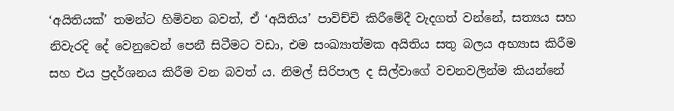‘අයිතියක්’ තමන්ට හිමිවන බවත්, ඒ ‘අයිතිය’ පාවිච්චි කිරීමේදී වැදගත් වන්නේ, සත්‍යය සහ නිවැරදි දේ වෙනුවෙන් පෙනී සිටීමට වඩා, එම සංඛ්‍යාත්මක අයිතිය සතු බලය අභ්‍යාස කිරීම සහ එය ප්‍රදර්ශනය කිරීම වන බවත් ය. නිමල් සිරිපාල ද සිල්වාගේ වචනවලින්ම කියන්නේ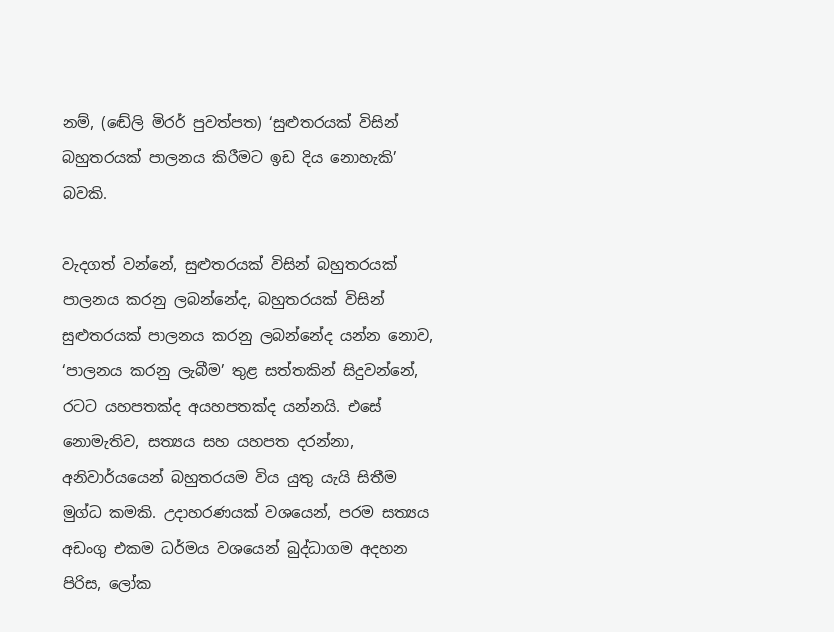නම්, (ඬේලි මිරර් පුවත්පත) ‘සුළුතරයක් විසින් බහුතරයක් පාලනය කිරීමට ඉඩ දිය නොහැකි’ බවකි.

වැදගත් වන්නේ, සුළුතරයක් විසින් බහුතරයක් පාලනය කරනු ලබන්නේද, බහුතරයක් විසින් සුළුතරයක් පාලනය කරනු ලබන්නේද යන්න නොව, ‘පාලනය කරනු ලැබීම’ තුළ සත්තකින් සිදුවන්නේ, රටට යහපතක්ද අයහපතක්ද යන්නයි. එසේ නොමැතිව, සත්‍යය සහ යහපත දරන්නා, අනිවාර්යයෙන් බහුතරයම විය යුතු යැයි සිතීම මුග්ධ කමකි. උදාහරණයක් වශයෙන්, පරම සත්‍යය අඩංගු එකම ධර්මය වශයෙන් බුද්ධාගම අදහන පිරිස, ලෝක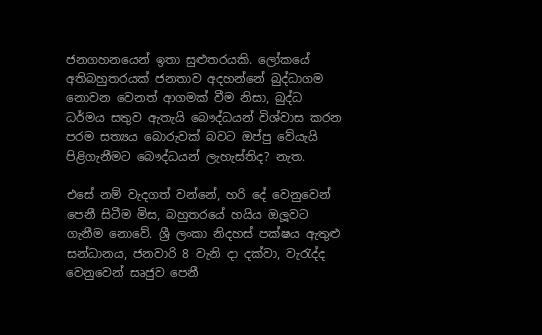ජනගහනයෙන් ඉතා සුළුතරයකි. ලෝකයේ අතිබහුතරයක් ජනතාව අදහන්නේ බුද්ධාගම නොවන වෙනත් ආගමක් වීම නිසා, බුද්ධ ධර්මය සතුව ඇතැයි බෞද්ධයන් විශ්වාස කරන පරම සත්‍යය බොරුවක් බවට ඔප්පු වේයැයි පිළිගැනීමට බෞද්ධයන් ලැහැස්තිද? නැත.

එසේ නම් වැදගත් වන්නේ, හරි දේ වෙනුවෙන් පෙනී සිටීම මිස, බහුතරයේ හයිය ඔලූවට ගැනීම නොවේ. ශ්‍රී ලංකා නිදහස් පක්ෂය ඇතුළු සන්ධානය, ජනවාරි 8 වැනි දා දක්වා, වැරැද්ද වෙනුවෙන් සෘජුව පෙනී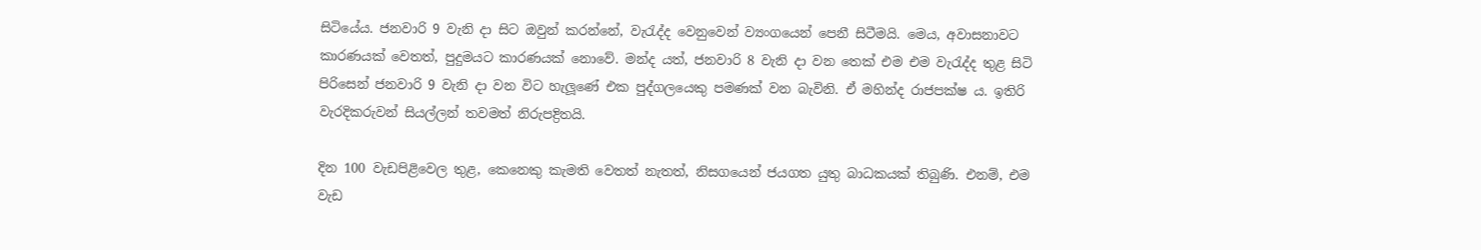සිටියේය. ජනවාරි 9 වැනි දා සිට ඔවුන් කරන්නේ, වැරැද්ද වෙනුවෙන් ව්‍යංගයෙන් පෙනී සිටීමයි. මෙය, අවාසනාවට කාරණයක් වෙතත්, පුදුමයට කාරණයක් නොවේ. මන්ද යත්, ජනවාරි 8 වැනි දා වන තෙක් එම එම වැරැද්ද තුළ සිටි පිරිසෙන් ජනවාරි 9 වැනි දා වන විට හැලූණේ එක පුද්ගලයෙකු පමණක් වන බැවිනි. ඒ මහින්ද රාජපක්ෂ ය. ඉතිරි වැරදිකරුවන් සියල්ලන් තවමත් නිරුපද්‍රිතයි.

දින 100 වැඩපිළිවෙල තුළ, කෙනෙකු කැමති වෙතත් නැතත්, නිසගයෙන් ජයගත යුතු බාධකයක් තිබුණි. එනම්, එම වැඩ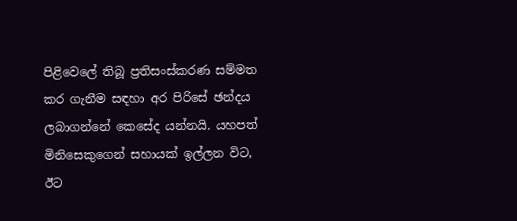පිළිවෙලේ තිබූ ප්‍රතිසංස්කරණ සම්මත කර ගැනීම සඳහා අර පිරිසේ ඡන්දය ලබාගන්නේ කෙසේද යන්නයි. යහපත් මිනිසෙකුගෙන් සහායක් ඉල්ලන විට, ඊට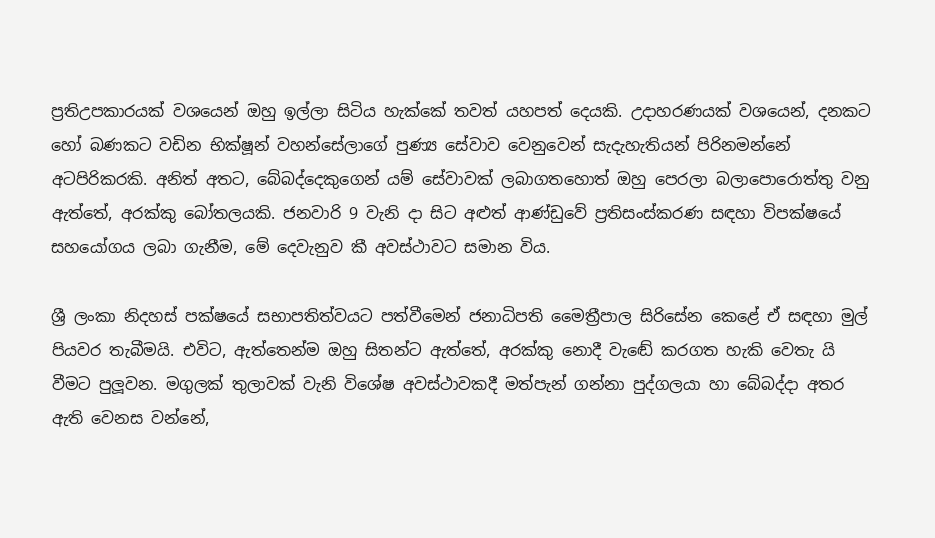ප්‍රතිඋපකාරයක් වශයෙන් ඔහු ඉල්ලා සිටිය හැක්කේ තවත් යහපත් දෙයකි. උදාහරණයක් වශයෙන්, දනකට හෝ බණකට වඩින භික්ෂූන් වහන්සේලාගේ පුණ්‍ය සේවාව වෙනුවෙන් සැදැහැතියන් පිරිනමන්නේ අටපිරිකරකි. අනිත් අතට, බේබද්දෙකුගෙන් යම් සේවාවක් ලබාගතහොත් ඔහු පෙරලා බලාපොරොත්තු වනු ඇත්තේ, අරක්කු බෝතලයකි. ජනවාරි 9 වැනි දා සිට අළුත් ආණ්ඩුවේ ප්‍රතිසංස්කරණ සඳහා විපක්ෂයේ සහයෝගය ලබා ගැනීම, මේ දෙවැනුව කී අවස්ථාවට සමාන විය.

ශ්‍රී ලංකා නිදහස් පක්ෂයේ සභාපතිත්වයට පත්වීමෙන් ජනාධිපති මෛත්‍රීපාල සිරිසේන කෙළේ ඒ සඳහා මුල් පියවර තැබීමයි. එවිට, ඇත්තෙන්ම ඔහු සිතන්ට ඇත්තේ, අරක්කු නොදී වැඬේ කරගත හැකි වෙතැ යි වීමට පුලූවන. මගුලක් තුලාවක් වැනි විශේෂ අවස්ථාවකදී මත්පැන් ගන්නා පුද්ගලයා හා බේබද්දා අතර ඇති වෙනස වන්නේ,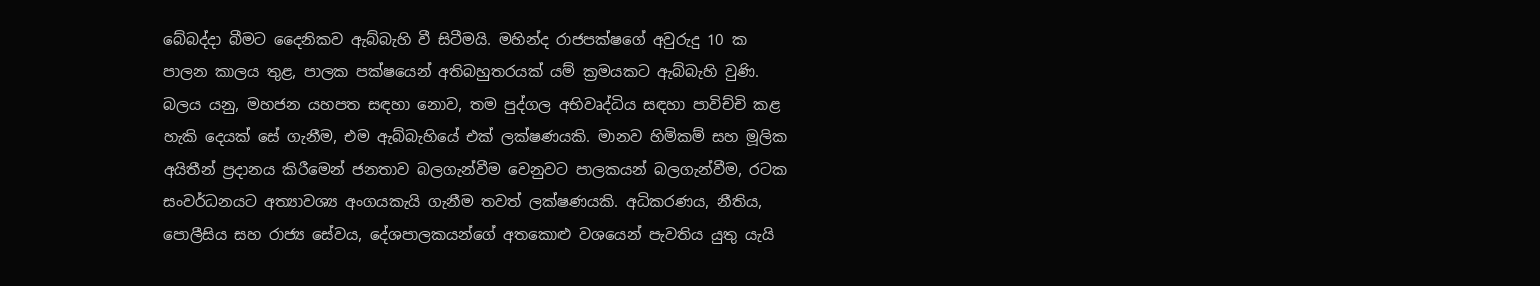බේබද්දා බීමට දෛනිකව ඇබ්බැහි වී සිටීමයි. මහින්ද රාජපක්ෂගේ අවුරුදු 10 ක පාලන කාලය තුළ, පාලක පක්ෂයෙන් අතිබහුතරයක් යම් ක්‍රමයකට ඇබ්බැහි වුණි. බලය යනු, මහජන යහපත සඳහා නොව, තම පුද්ගල අභිවෘද්ධිය සඳහා පාවිච්චි කළ හැකි දෙයක් සේ ගැනීම, එම ඇබ්බැහියේ එක් ලක්ෂණයකි. මානව හිමිකම් සහ මූලික අයිතීන් ප්‍රදානය කිරීමෙන් ජනතාව බලගැන්වීම වෙනුවට පාලකයන් බලගැන්වීම, රටක සංවර්ධනයට අත්‍යාවශ්‍ය අංගයකැයි ගැනීම තවත් ලක්ෂණයකි. අධිකරණය, නීතිය, පොලීසිය සහ රාජ්‍ය සේවය, දේශපාලකයන්ගේ අතකොළු වශයෙන් පැවතිය යුතු යැයි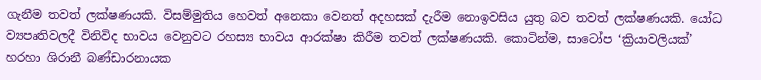ගැනීම තවත් ලක්ෂණයකි. විසම්මුතිය හෙවත් අනෙකා වෙනත් අදහසක් දැරීම නොඉවසිය යුතු බව තවත් ලක්ෂණයකි. යෝධ ව්‍යපෘතිවලදී විනිවිද භාවය වෙනුවට රහස්‍ය භාවය ආරක්ෂා කිරීම තවත් ලක්ෂණයකි. කොටින්ම, සාටෝප ‘ක්‍රියාවලියක්’ හරහා ශිරානී බණ්ඩාරනායක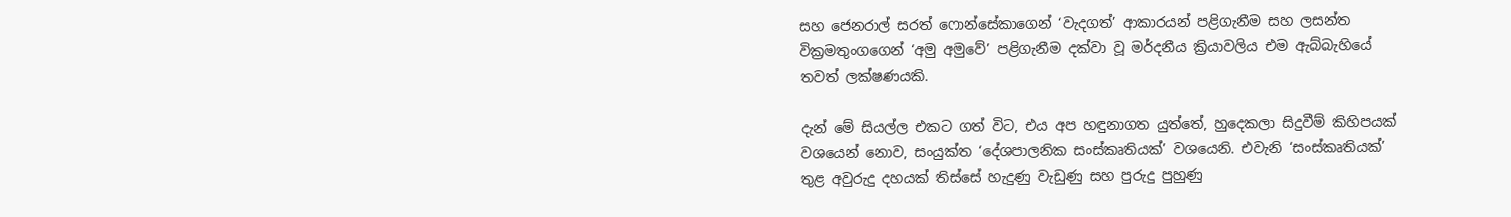සහ ජෙනරාල් සරත් ෆොන්සේකාගෙන් ‘වැදගත්’ ආකාරයන් පළිගැනීම සහ ලසන්ත වික්‍රමතුංගගෙන් ‘අමු අමුවේ’ පළිගැනීම දක්වා වූ මර්දනීය ක්‍රියාවලිය එම ඇබ්බැහියේ තවත් ලක්ෂණයකි.

දැන් මේ සියල්ල එකට ගත් විට, එය අප හඳුනාගත යුත්තේ, හුදෙකලා සිදුවීම් කිහිපයක් වශයෙන් නොව, සංයුක්ත ‘දේශපාලනික සංස්කෘතියක්’ වශයෙනි. එවැනි ‘සංස්කෘතියක්’ තුළ අවුරුදු දහයක් තිස්සේ හැදුණු වැඩුණු සහ පුරුදු පුහුණු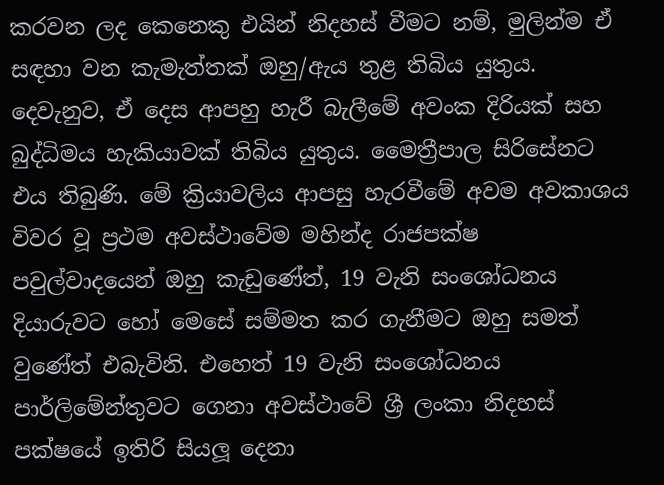කරවන ලද කෙනෙකු එයින් නිදහස් වීමට නම්, මුලින්ම ඒ සඳහා වන කැමැත්තක් ඔහු/ඇය තුළ තිබිය යුතුය. දෙවැනුව, ඒ දෙස ආපහු හැරී බැලීමේ අවංක දිරියක් සහ බුද්ධිමය හැකියාවක් තිබිය යුතුය. මෛත්‍රීපාල සිරිසේනට එය තිබුණි. මේ ක්‍රියාවලිය ආපසු හැරවීමේ අවම අවකාශය විවර වූ ප්‍රථම අවස්ථාවේම මහින්ද රාජපක්ෂ පවුල්වාදයෙන් ඔහු කැඩුණේත්, 19 වැනි සංශෝධනය දියාරුවට හෝ මෙසේ සම්මත කර ගැනීමට ඔහු සමත් වුණේත් එබැවිනි. එහෙත් 19 වැනි සංශෝධනය පාර්ලිමේන්තුවට ගෙනා අවස්ථාවේ ශ්‍රී ලංකා නිදහස් පක්ෂයේ ඉතිරි සියලූ දෙනා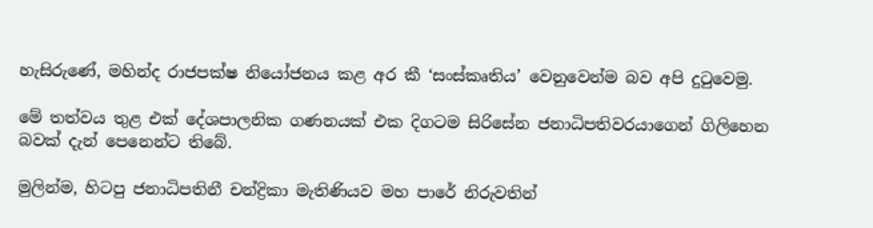හැසිරුණේ, මහින්ද රාජපක්ෂ නියෝජනය කළ අර කී ‘සංස්කෘතිය’ වෙනුවෙන්ම බව අපි දුටුවෙමු.

මේ තත්වය තුළ එක් දේශපාලනික ගණනයක් එක දිගටම සිරිසේන ජනාධිපතිවරයාගෙන් ගිලිහෙන බවක් දැන් පෙනෙන්ට තිබේ.

මුලින්ම, හිටපු ජනාධිපතිනී චන්ද්‍රිකා මැතිණියව මහ පාරේ නිරුවතින්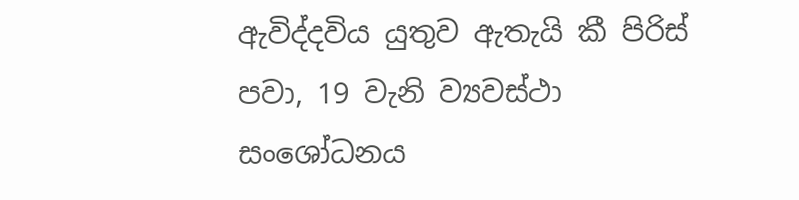ඇවිද්දවිය යුතුව ඇතැයි කී පිරිස් පවා, 19 වැනි ව්‍යවස්ථා සංශෝධනය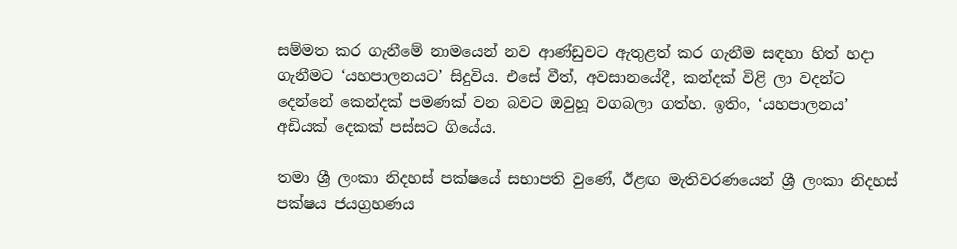සම්මත කර ගැනීමේ නාමයෙන් නව ආණ්ඩුවට ඇතුළත් කර ගැනීම සඳහා හිත් හදා ගැනීමට ‘යහපාලනයට’ සිදුවිය. එසේ වීත්, අවසානයේදී, කන්දක් විළි ලා වදන්ට දෙන්නේ කෙන්දක් පමණක් වන බවට ඔවුහූ වගබලා ගත්හ. ඉතිං, ‘යහපාලනය’ අඩියක් දෙකක් පස්සට ගියේය.

තමා ශ්‍රී ලංකා නිදහස් පක්ෂයේ සභාපති වුණේ, ඊළඟ මැතිවරණයෙන් ශ්‍රී ලංකා නිදහස් පක්ෂය ජයග්‍රහණය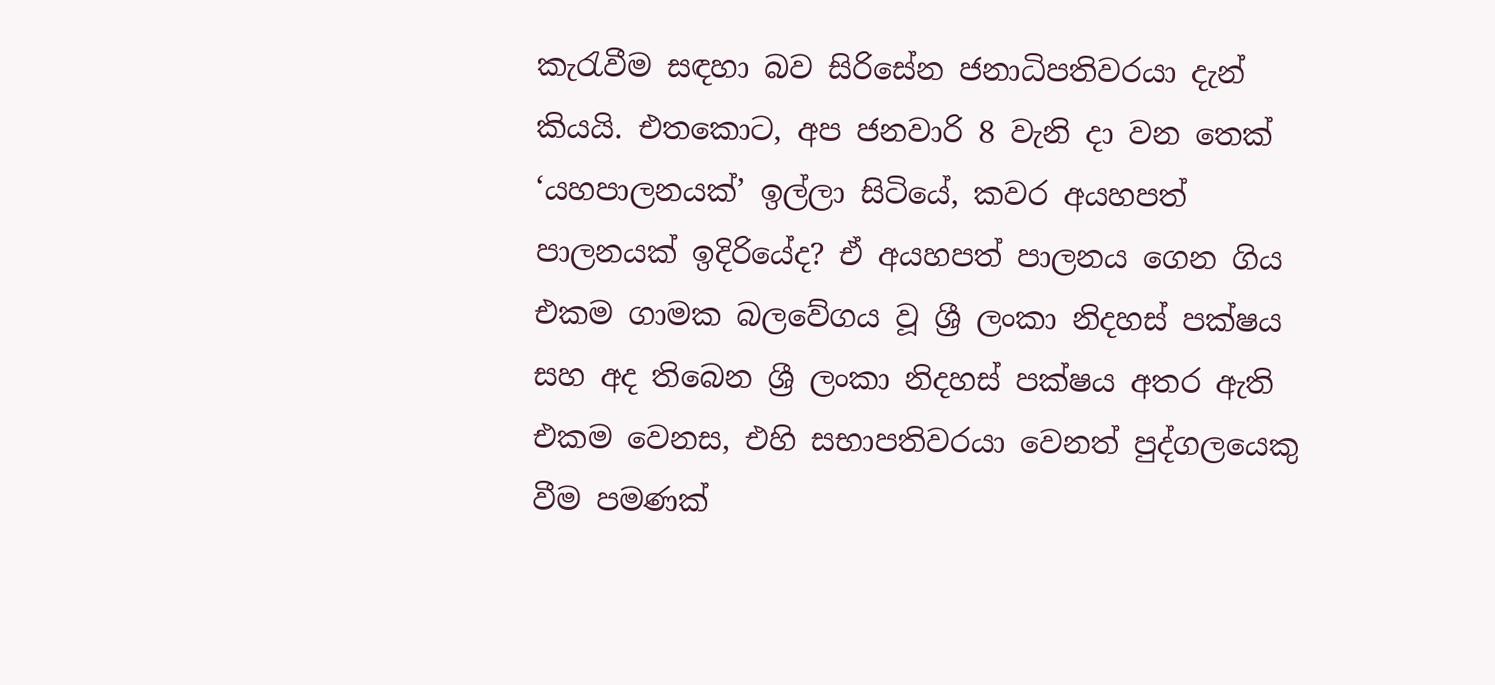කැරැවීම සඳහා බව සිරිසේන ජනාධිපතිවරයා දැන් කියයි. එතකොට, අප ජනවාරි 8 වැනි දා වන තෙක් ‘යහපාලනයක්’ ඉල්ලා සිටියේ, කවර අයහපත් පාලනයක් ඉදිරියේද? ඒ අයහපත් පාලනය ගෙන ගිය එකම ගාමක බලවේගය වූ ශ්‍රී ලංකා නිදහස් පක්ෂය සහ අද තිබෙන ශ්‍රී ලංකා නිදහස් පක්ෂය අතර ඇති එකම වෙනස, එහි සභාපතිවරයා වෙනත් පුද්ගලයෙකු වීම පමණක්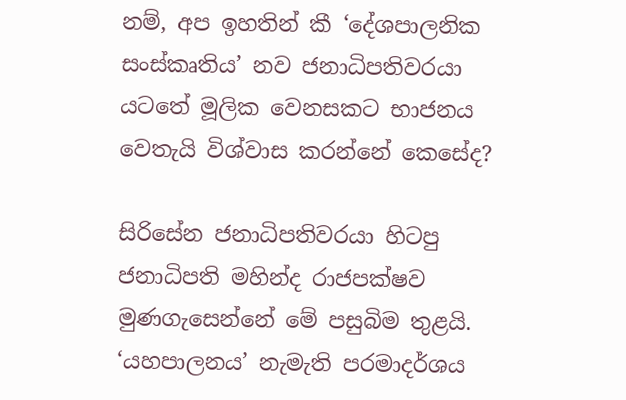නම්, අප ඉහතින් කී ‘දේශපාලනික සංස්කෘතිය’ නව ජනාධිපතිවරයා යටතේ මූලික වෙනසකට භාජනය වෙතැයි විශ්වාස කරන්නේ කෙසේද?

සිරිසේන ජනාධිපතිවරයා හිටපු ජනාධිපති මහින්ද රාජපක්ෂව මුණගැසෙන්නේ මේ පසුබිම තුළයි. ‘යහපාලනය’ නැමැති පරමාදර්ශය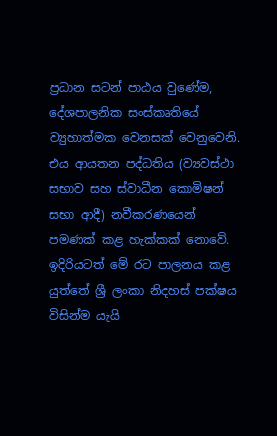ප්‍රධාන සටන් පාඨය වුණේම, දේශපාලනික සංස්කෘතියේ ව්‍යුහාත්මක වෙනසක් වෙනුවෙනි. එය ආයතන පද්ධතිය (ව්‍යවස්ථා සභාව සහ ස්වාධීන කොමිෂන් සභා ආදී) නවීකරණයෙන් පමණක් කළ හැක්කක් නොවේ. ඉදිරියටත් මේ රට පාලනය කළ යුත්තේ ශ්‍රී ලංකා නිදහස් පක්ෂය විසින්ම යැයි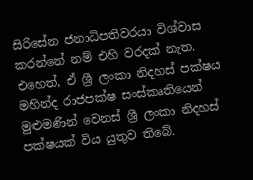සිරිසේන ජනාධිපතිවරයා විශ්වාස කරන්නේ නම් එහි වරදක් නැත. එහෙත්, ඒ ශ්‍රී ලංකා නිදහස් පක්ෂය මහින්ද රාජපක්ෂ සංස්කෘතියෙන් මුළුමණින් වෙනස් ශ්‍රී ලංකා නිදහස් පක්ෂයක් විය යුතුව තිබේ.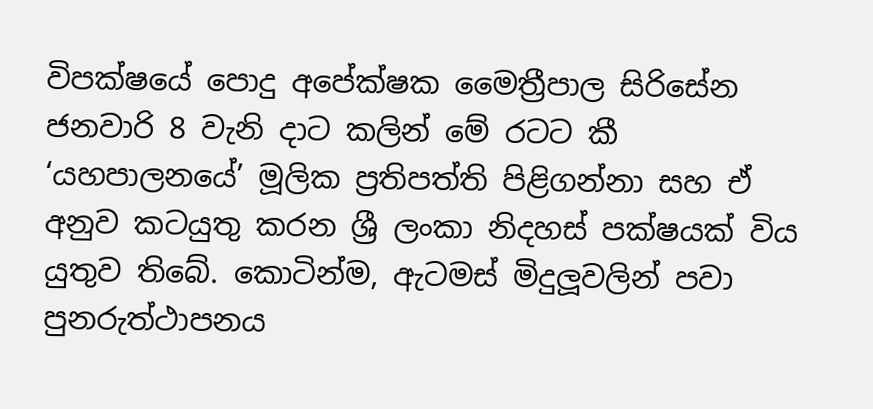විපක්ෂයේ පොදු අපේක්ෂක මෛත්‍රීපාල සිරිසේන ජනවාරි 8 වැනි දාට කලින් මේ රටට කී ‘යහපාලනයේ’ මූලික ප්‍රතිපත්ති පිළිගන්නා සහ ඒ අනුව කටයුතු කරන ශ්‍රී ලංකා නිදහස් පක්ෂයක් විය යුතුව තිබේ. කොටින්ම, ඇටමස් මිදුලූවලින් පවා පුනරුත්ථාපනය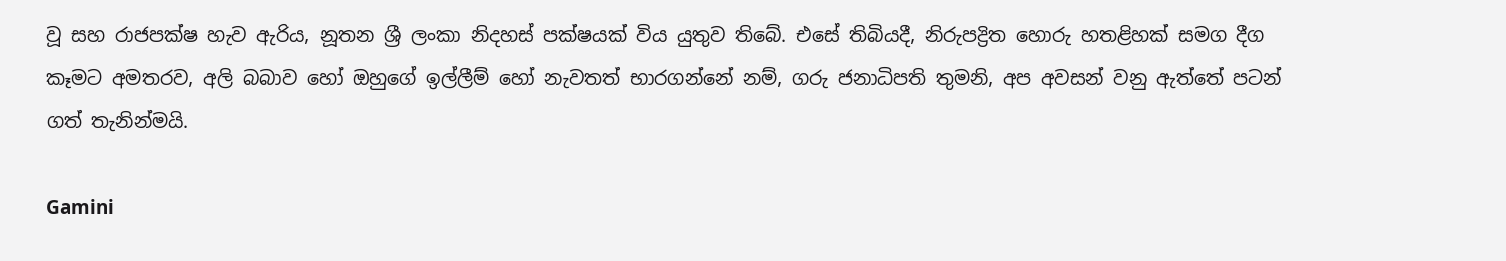වූ සහ රාජපක්ෂ හැව ඇරිය, නූතන ශ්‍රී ලංකා නිදහස් පක්ෂයක් විය යුතුව තිබේ. එසේ තිබියදී, නිරුපද්‍රිත හොරු හතළිහක් සමග දීග කෑමට අමතරව, අලි බබාව හෝ ඔහුගේ ඉල්ලීම් හෝ නැවතත් භාරගන්නේ නම්, ගරු ජනාධිපති තුමනි, අප අවසන් වනු ඇත්තේ පටන් ගත් තැනින්මයි.

Gamini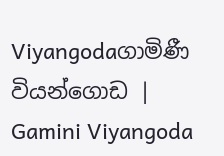Viyangodaගාමිණී වියන්ගොඩ | Gamini Viyangoda